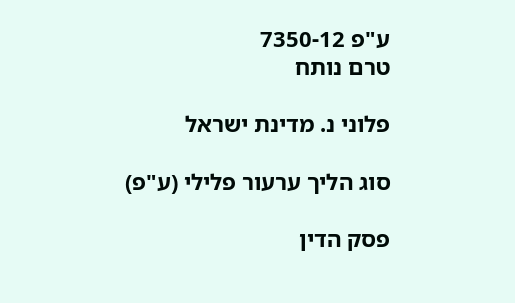ע"פ 7350-12
טרם נותח

פלוני נ. מדינת ישראל

סוג הליך ערעור פלילי (ע"פ)

פסק הדין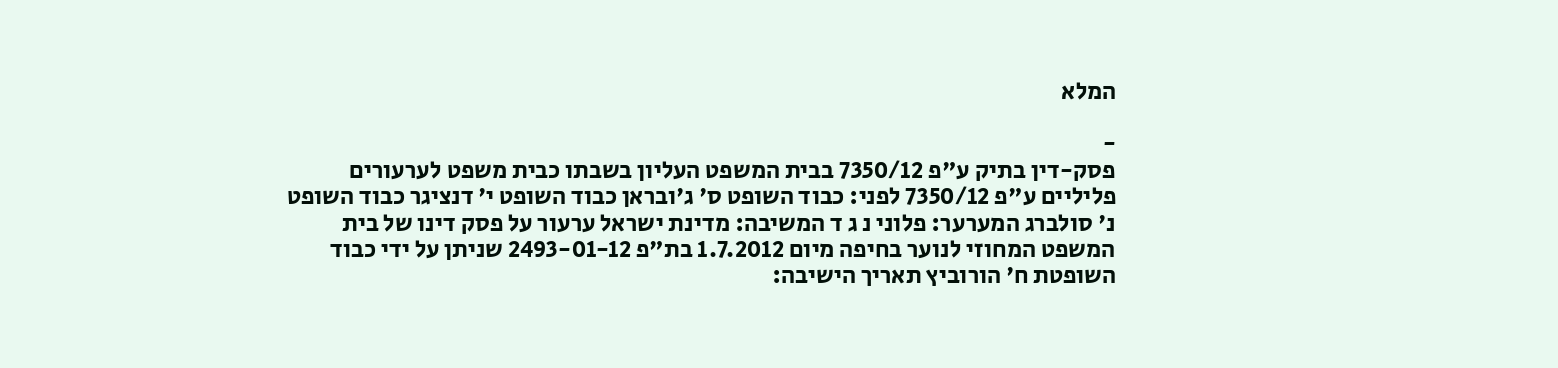המלא

-
פסק-דין בתיק ע"פ 7350/12 בבית המשפט העליון בשבתו כבית משפט לערעורים פליליים ע"פ 7350/12 לפני: כבוד השופט ס' ג'ובראן כבוד השופט י' דנציגר כבוד השופט נ' סולברג המערער: פלוני נ ג ד המשיבה: מדינת ישראל ערעור על פסק דינו של בית המשפט המחוזי לנוער בחיפה מיום 1.7.2012 בת"פ 2493-01-12 שניתן על ידי כבוד השופטת ח' הורוביץ תאריך הישיבה: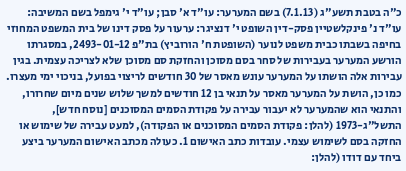כ"ה בטבת תשע"ג (7.1.13) בשם המערער: עו"ד א' סבן; עו"ד י' גימפל בשם המשיבה: עו"ד נ' פינקלשטיין פסק-דין השופט י' דנציגר: ערעור על פסק דינו של בית המשפט המחוזי בחיפה בשבתו כבית משפט לנוער (השופטת ח' הורוביץ) בת"פ 2493-01-12, במסגרתו הורשע המערער בעבירות של סחר בסם מסוכן והחזקת סם מסוכן שלא לצריכה עצמית. בגין עבירות אלה הושתו על המערער עונש מאסר של 30 חודשים לריצוי בפועל, בניכוי ימי מעצרו. כמו כן, הושת על המערער מאסר על תנאי בן 12 חודשים למשך שלוש שנים מיום שחרורו, והתנאי הוא שהמערער לא יעבור עבירה על פקודת הסמים המסוכנים [נוסח חדש], התשל"ג-1973 (להלן: פקודת הסמים המסוכנים או הפקודה), למעט עבירה של שימוש או החזקה בסם לשימוש עצמי. עובדות כתב האישום 1. כעולה מכתב האישום המערער ביצע ביחד עם דודו (להלן: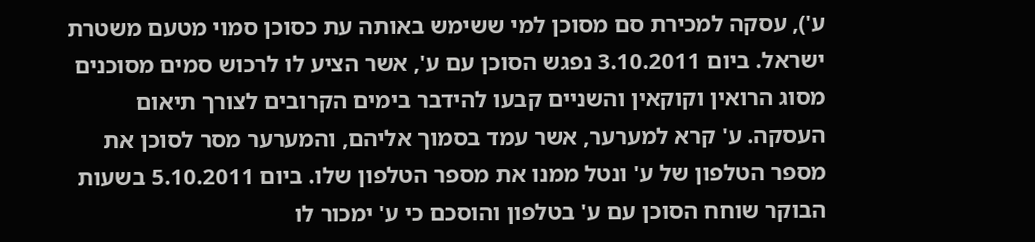ע'), עסקה למכירת סם מסוכן למי ששימש באותה עת כסוכן סמוי מטעם משטרת ישראל. ביום 3.10.2011 נפגש הסוכן עם ע', אשר הציע לו לרכוש סמים מסוכנים מסוג הרואין וקוקאין והשניים קבעו להידבר בימים הקרובים לצורך תיאום העסקה. ע' קרא למערער, אשר עמד בסמוך אליהם, והמערער מסר לסוכן את מספר הטלפון של ע' ונטל ממנו את מספר הטלפון שלו. ביום 5.10.2011 בשעות הבוקר שוחח הסוכן עם ע' בטלפון והוסכם כי ע' ימכור לו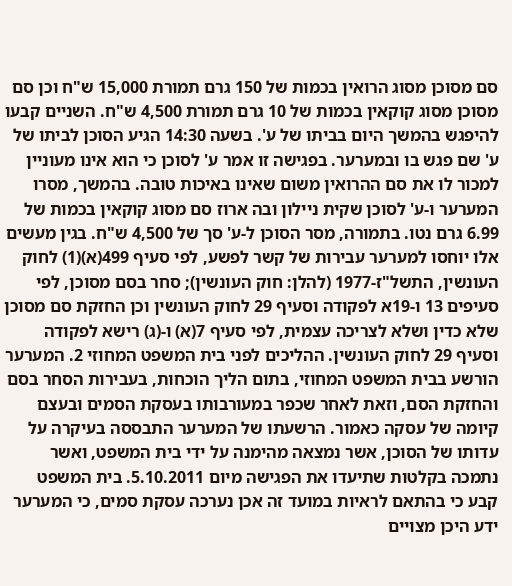סם מסוכן מסוג הרואין בכמות של 150 גרם תמורת 15,000 ש"ח וכן סם מסוכן מסוג קוקאין בכמות של 10 גרם תמורת 4,500 ש"ח. השניים קבעו להיפגש בהמשך היום בביתו של ע'. בשעה 14:30 הגיע הסוכן לביתו של ע' שם פגש בו ובמערער. בפגישה זו אמר ע' לסוכן כי הוא אינו מעוניין למכור לו את סם ההרואין משום שאינו באיכות טובה. בהמשך, מסרו המערער ו-ע' לסוכן שקית ניילון ובה ארוז סם מסוג קוקאין בכמות של 6.99 גרם נטו. בתמורה, מסר הסוכן ל-ע' סך של 4,500 ש"ח. בגין מעשים אלו יוחסו למערער עבירות של קשר לפשע, לפי סעיף 499(א)(1) לחוק העונשין, התשל"ז-1977 (להלן: חוק העונשין); סחר בסם מסוכן, לפי סעיפים 13 ו-19א לפקודה וסעיף 29 לחוק העונשין וכן החזקת סם מסוכן שלא כדין ושלא לצריכה עצמית, לפי סעיף 7(א) ו-(ג) רישא לפקודה וסעיף 29 לחוק העונשין. ההליכים לפני בית המשפט המחוזי 2. המערער הורשע בבית המשפט המחוזי, בתום הליך הוכחות, בעבירות הסחר בסם והחזקת הסם, וזאת לאחר שכפר במעורבותו בעסקת הסמים ובעצם קיומה של עסקה כאמור. הרשעתו של המערער התבססה בעיקרה על עדותו של הסוכן, אשר נמצאה מהימנה על ידי בית המשפט, ואשר נתמכה בקלטות שתיעדו את הפגישה מיום 5.10.2011. בית המשפט קבע כי בהתאם לראיות במועד זה אכן נערכה עסקת סמים, כי המערער ידע היכן מצויים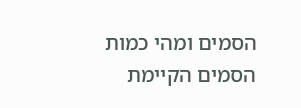הסמים ומהי כמות הסמים הקיימת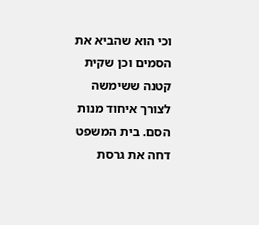וכי הוא שהביא את הסמים וכן שקית קטנה ששימשה לצורך איחוד מנות הסם. בית המשפט דחה את גרסת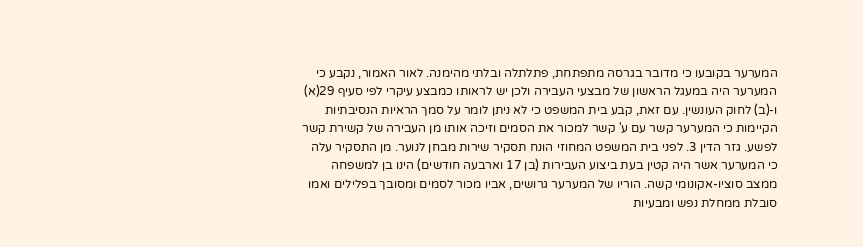המערער בקובעו כי מדובר בגרסה מתפתחת, פתלתלה ובלתי מהימנה. לאור האמור, נקבע כי המערער היה במעגל הראשון של מבצעי העבירה ולכן יש לראותו כמבצע עיקרי לפי סעיף 29(א) ו-(ב) לחוק העונשין. עם זאת, קבע בית המשפט כי לא ניתן לומר על סמך הראיות הנסיבתיות הקיימות כי המערער קשר עם ע' קשר למכור את הסמים וזיכה אותו מן העבירה של קשירת קשר לפשע. גזר הדין 3. לפני בית המשפט המחוזי הונח תסקיר שירות מבחן לנוער. מן התסקיר עלה כי המערער אשר היה קטין בעת ביצוע העבירות (בן 17 וארבעה חודשים) הינו בן למשפחה ממצב סוציו-אקונומי קשה. הוריו של המערער גרושים, אביו מכור לסמים ומסובך בפלילים ואמו סובלת ממחלת נפש ומבעיות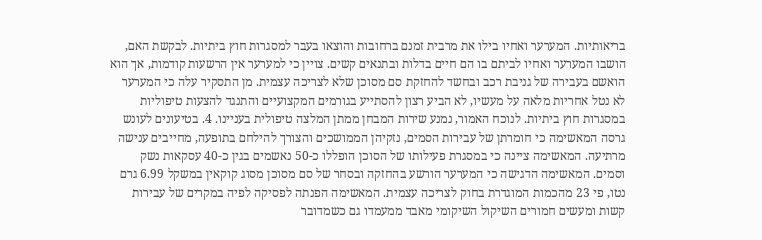בריאותיות. המערער ואחיו בילו את מרבית זמנם ברחובות והוצאו בעבר למסגרות חוץ ביתיות. לבקשת האם, הושבו המערער ואחיו לביתם בו הם חיים בדלות ובתנאים קשים. צויין כי למערער אין הרשעות קודמות, אך הוא הואשם בעבירה של גניבת רכב ובחשד להחזקת סם מסוכן שלא לצריכה עצמית. מן התסקיר עלה כי המערער לא נטל אחריות מלאה על מעשיו, לא הביע רצון להסתייע בגורמים המקצועיים והתנגד להצעות טיפוליות במסגרות חוץ ביתיות. לנוכח האמור, נמנע שירות המבחן ממתן המלצה טיפולית בעניינו. 4. בטיעונים לעונש גרסה המאשימה כי חומרתן של עבירות הסמים, נזקיהן הממושכים והצורך להילחם בתופעה, מחייבים ענישה מרתיעה. המאשימה ציינה כי במסגרת פעילותו של הסוכן הופללו כ-50 נאשמים בגין כ-40 עסקאות נשק וסמים. המאשימה הדגישה כי המערער הורשע בהחזקה ובסחר של סם מסוכן מסוג קוקאין במשקל 6.99 גרם נטו, פי 23 מהכמות המוגדרת בחוק לצריכה עצמית. המאשימה הפנתה לפסיקה לפיה במקרים של עבירות קשות ומעשים חמורים השיקול השיקומי מאבד ממעמדו גם כשמדובר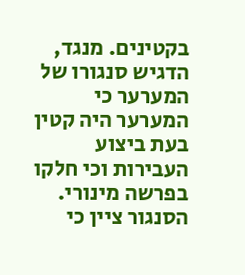בקטינים. מנגד, הדגיש סנגורו של המערער כי המערער היה קטין בעת ביצוע העבירות וכי חלקו בפרשה מינורי. הסנגור ציין כי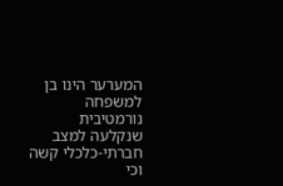המערער הינו בן למשפחה נורמטיבית שנקלעה למצב חברתי-כלכלי קשה וכי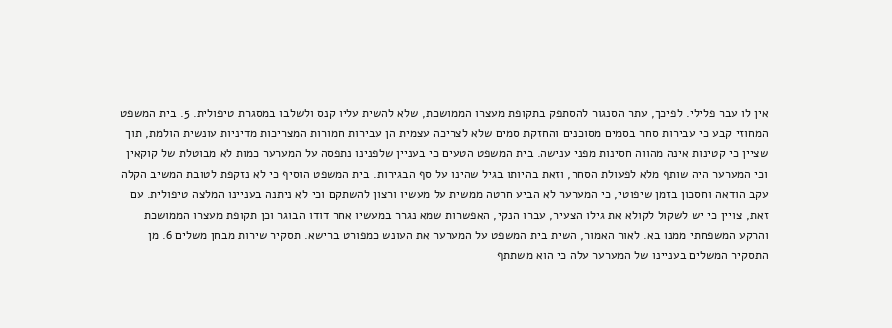אין לו עבר פלילי. לפיכך, עתר הסנגור להסתפק בתקופת מעצרו הממושכת, שלא להשית עליו קנס ולשלבו במסגרת טיפולית. 5. בית המשפט המחוזי קבע כי עבירות סחר בסמים מסוכנים והחזקת סמים שלא לצריכה עצמית הן עבירות חמורות המצריכות מדיניות עונשית הולמת, תוך שציין כי קטינות אינה מהווה חסינות מפני ענישה. בית המשפט הטעים כי בעניין שלפנינו נתפסה על המערער כמות לא מבוטלת של קוקאין וכי המערער היה שותף מלא לפעולת הסחר, וזאת בהיותו בגיל שהינו על סף הבגירות. בית המשפט הוסיף כי לא נזקפת לטובת המשיב הקלה עקב הודאה וחסכון בזמן שיפוטי, כי המערער לא הביע חרטה ממשית על מעשיו ורצון להשתקם וכי לא ניתנה בעניינו המלצה טיפולית. עם זאת, צויין כי יש לשקול לקולא את גילו הצעיר, עברו הנקי, האפשרות שמא נגרר במעשיו אחר דודו הבוגר וכן תקופת מעצרו הממושכת והרקע המשפחתי ממנו בא. לאור האמור, השית בית המשפט על המערער את העונש כמפורט ברישא. תסקיר שירות מבחן משלים 6. מן התסקיר המשלים בעניינו של המערער עלה כי הוא משתתף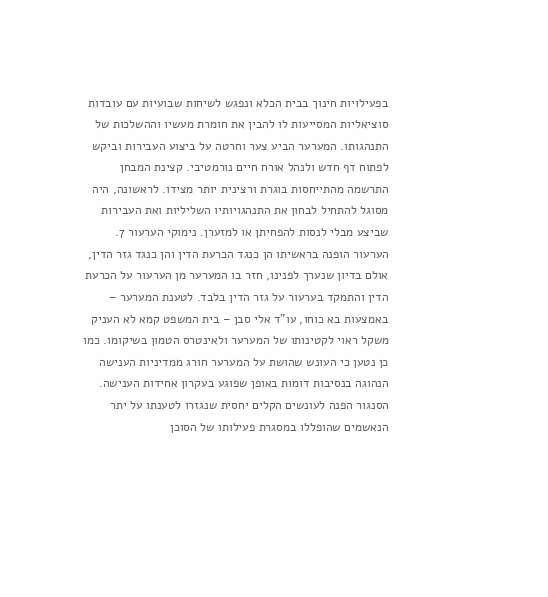בפעילויות חינוך בבית הכלא ונפגש לשיחות שבועיות עם עובדות סוציאליות המסייעות לו להבין את חומרת מעשיו וההשלכות של התנהגותו. המערער הביע צער וחרטה על ביצוע העבירות וביקש לפתוח דף חדש ולנהל אורח חיים נורמטיבי. קצינת המבחן התרשמה מהתייחסות בוגרת ורצינית יותר מצידו. לראשונה, היה מסוגל להתחיל לבחון את התנהגויותיו השליליות ואת העבירות שביצע מבלי לנסות להפחיתן או למזערן. נימוקי הערעור 7. הערעור הופנה בראשיתו הן כנגד הכרעת הדין והן כנגד גזר הדין, אולם בדיון שנערך לפנינו, חזר בו המערער מן הערעור על הכרעת הדין והתמקד בערעור על גזר הדין בלבד. לטענת המערער – באמצעות בא כוחו, עו"ד אלי סבן – בית המשפט קמא לא העניק משקל ראוי לקטינותו של המערער ולאינטרס הטמון בשיקומו. כמו כן נטען כי העונש שהושת על המערער חורג ממדיניות הענישה הנהוגה בנסיבות דומות באופן שפוגע בעקרון אחידות הענישה. הסנגור הפנה לעונשים הקלים יחסית שנגזרו לטענתו על יתר הנאשמים שהופללו במסגרת פעילותו של הסוכן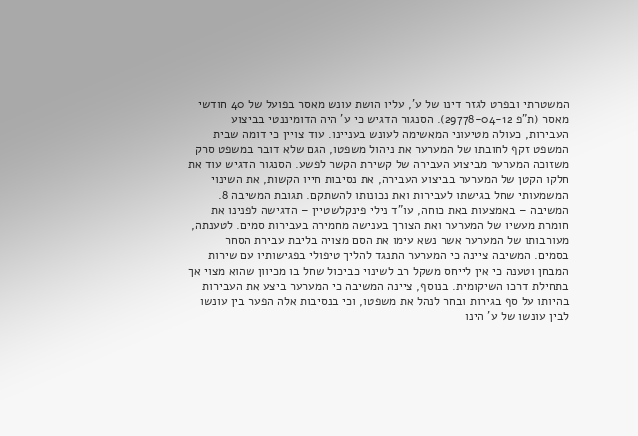המשטרתי ובפרט לגזר דינו של ע', עליו הושת עונש מאסר בפועל של 40 חודשי מאסר (ת"פ 29778-04-12). הסנגור הדגיש כי ע' היה הדומיננטי בביצוע העבירות, כעולה מטיעוני המאשימה לעונש בעניינו. עוד צויין כי דומה שבית המשפט זקף לחובתו של המערער את ניהול משפטו, הגם שלא דובר במשפט סרק משזוכה המערער מביצוע העבירה של קשירת הקשר לפשע. הסנגור הדגיש עוד את חלקו הקטן של המערער בביצוע העבירה, את נסיבות חייו הקשות, את השינוי המשמעותי שחל בגישתו לעבירות ואת נכונותו להשתקם. תגובת המשיבה 8. המשיבה – באמצעות באת כוחה, עו"ד נילי פינקלשטיין – הדגישה לפנינו את חומרת מעשיו של המערער ואת הצורך בענישה מחמירה בעבירות סמים. לטענתה, מעורבותו של המערער אשר נשא עימו את הסם מצויה בליבת עבירת הסחר בסמים. המשיבה ציינה כי המערער התנגד להליך טיפולי בפגישותיו עם שירות המבחן וטענה כי אין לייחס משקל רב לשינוי כביכול שחל בו מכיוון שהוא מצוי אך בתחילת דרכו השיקומית. בנוסף, ציינה המשיבה כי המערער ביצע את העבירות בהיותו על סף בגירות ובחר לנהל את משפטו, וכי בנסיבות אלה הפער בין עונשו לבין עונשו של ע' הינו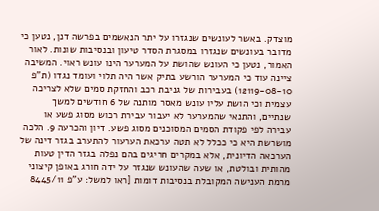מוצדק. באשר לעונשים שנגזרו על יתר הנאשמים בפרשה דנן, נטען כי מדובר בעונשים שנגזרו במסגרת הסדר טיעון ובנסיבות שונות. לאור האמור, נטען כי העונש שהושת על המערער הינו עונש ראוי. המשיבה ציינה עוד כי המערער הורשע בתיק אשר היה תלוי ועומד נגדו (ת"פ 12119-08-10) בעבירות של גניבת רכב והחזקת סמים שלא לצריכה עצמית וכי הושת עליו עונש מאסר מותנה של 6 חודשים למשך שנתיים, והתנאי שהמערער לא יעבור עבירת רכוש מסוג פשע או עבירה לפי פקודת הסמים המסוכנים מסוג פשע. דיון והכרעה 9. הלכה מושרשת היא כי ככלל לא תטה ערכאת הערעור להתערב בגזר דינה של הערכאה הדיונית, אלא במקרים חריגים בהם נפלה בגזר הדין טעות מהותית ובולטת, או שעה שהעונש שנגזר על ידה חורג באופן קיצוני מרמת הענישה המקובלת בנסיבות דומות [ראו למשל: ע"פ 8445/11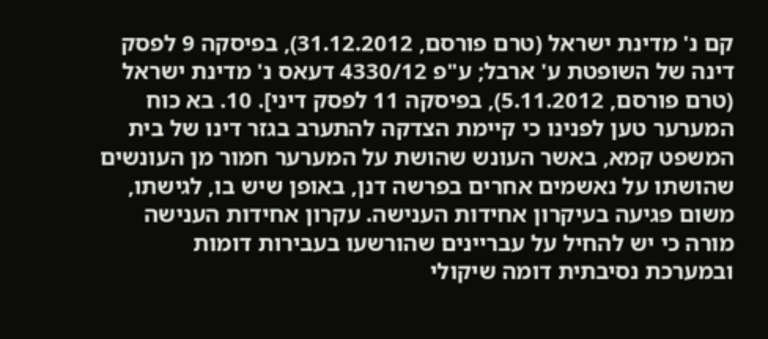קם נ' מדינת ישראל (טרם פורסם, 31.12.2012), בפיסקה 9 לפסק דינה של השופטת ע' ארבל; ע"פ 4330/12 דעאס נ' מדינת ישראל (טרם פורסם, 5.11.2012), בפיסקה 11 לפסק דיני]. 10. בא כוח המערער טען לפנינו כי קיימת הצדקה להתערב בגזר דינו של בית המשפט קמא, באשר העונש שהושת על המערער חמור מן העונשים שהושתו על נאשמים אחרים בפרשה דנן, באופן שיש בו, לגישתו, משום פגיעה בעיקרון אחידות הענישה. עקרון אחידות הענישה מורה כי יש להחיל על עבריינים שהורשעו בעבירות דומות ובמערכת נסיבתית דומה שיקולי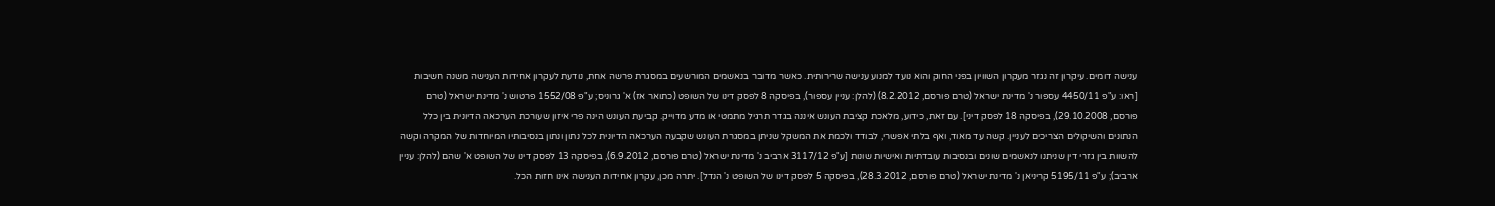ענישה דומים. עיקרון זה נגזר מעקרון השוויון בפני החוק והוא נועד למנוע ענישה שרירותית. כאשר מדובר בנאשמים המורשעים במסגרת פרשה אחת, נודעת לעקרון אחידות הענישה משנה חשיבות [ראו: ע"פ 4450/11 עספור נ' מדינת ישראל (טרם פורסם, 8.2.2012) (להלן: עניין עספור), בפיסקה 8 לפסק דינו של השופט (כתואר אז) א' גרוניס; ע"פ 1552/08 פרטוש נ' מדינת ישראל (טרם פורסם, 29.10.2008), בפיסקה 18 לפסק דיני]. עם זאת, כידוע, מלאכת קציבת העונש איננה בגדר תרגיל מתמטי או מדע מדוייק. קביעת העונש הינה פרי איזון שעורכת הערכאה הדיונית בין כלל הנתונים והשיקולים הצריכים לעניין. קשה עד מאוד, ואף בלתי אפשרי, לבודד ולכמת את המשקל שניתן במסגרת העונש שקבעה הערכאה הדיונית לכל נתון ונתון בנסיבותיו המיוחדות של המקרה וקשה להשוות בין גזרי דין שניתנו לנאשמים שונים ובנסיבות עובדתיות ואישיות שונות [ע"פ 3117/12 ארביב נ' מדינת ישראל (טרם פורסם, 6.9.2012), בפיסקה 13 לפסק דינו של השופט א' שהם (להלן: עניין ארביב); ע"פ 5195/11 קריניאן נ' מדינת ישראל (טרם פורסם, 28.3.2012), בפיסקה 5 לפסק דינו של השופט נ' הנדל]. יתרה מכן, עקרון אחידות הענישה אינו חזות הכל.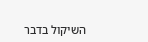השיקול בדבר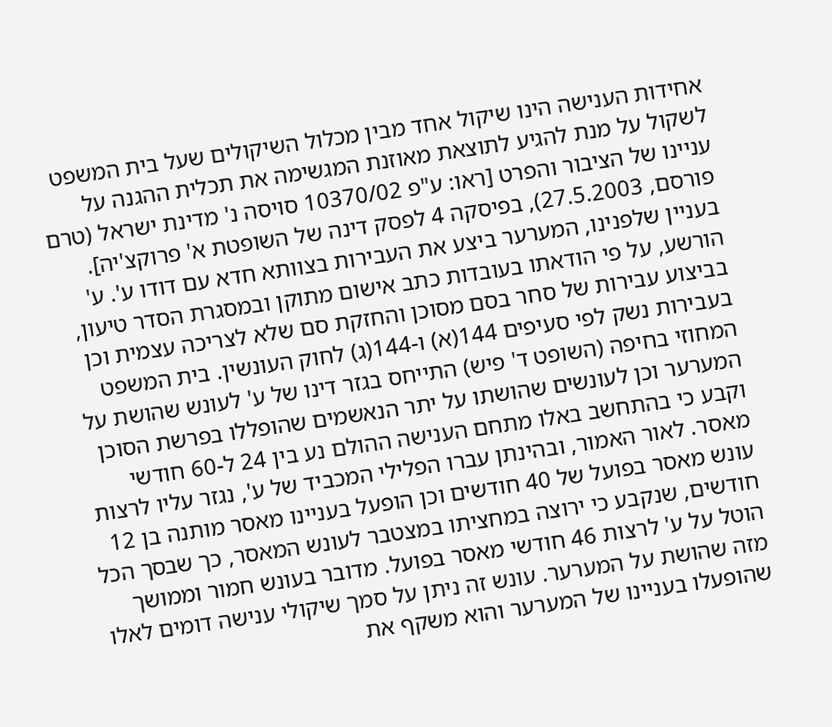אחידות הענישה הינו שיקול אחד מבין מכלול השיקולים שעל בית המשפט לשקול על מנת להגיע לתוצאת מאוזנת המגשימה את תכלית ההגנה על עניינו של הציבור והפרט [ראו: ע"פ 10370/02 סויסה נ' מדינת ישראל (טרם פורסם, 27.5.2003), בפיסקה 4 לפסק דינה של השופטת א' פרוקצ'יה]. בעניין שלפנינו, המערער ביצע את העבירות בצוותא חדא עם דודו ע'. ע' הורשע, על פי הודאתו בעובדות כתב אישום מתוקן ובמסגרת הסדר טיעון, בביצוע עבירות של סחר בסם מסוכן והחזקת סם שלא לצריכה עצמית וכן בעבירות נשק לפי סעיפים 144(א) ו-144(ג) לחוק העונשין. בית המשפט המחוזי בחיפה (השופט ד' פיש) התייחס בגזר דינו של ע' לעונש שהושת על המערער וכן לעונשים שהושתו על יתר הנאשמים שהופללו בפרשת הסוכן וקבע כי בהתחשב באלו מתחם הענישה ההולם נע בין 24 ל-60 חודשי מאסר. לאור האמור, ובהינתן עברו הפלילי המכביד של ע', נגזר עליו לרצות עונש מאסר בפועל של 40 חודשים וכן הופעל בעניינו מאסר מותנה בן 12 חודשים, שנקבע כי ירוצה במחציתו במצטבר לעונש המאסר, כך שבסך הכל הוטל על ע' לרצות 46 חודשי מאסר בפועל. מדובר בעונש חמור וממושך מזה שהושת על המערער. עונש זה ניתן על סמך שיקולי ענישה דומים לאלו שהופעלו בעניינו של המערער והוא משקף את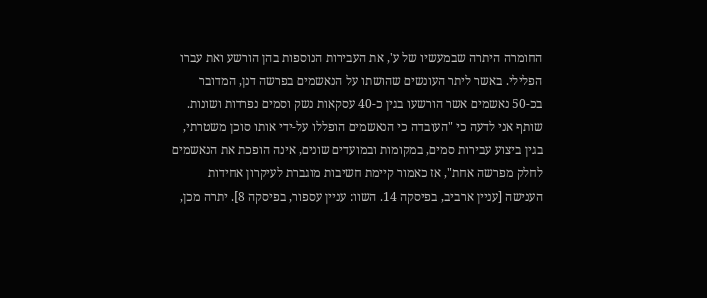החומרה היתרה שבמעשיו של ע', את העבירות הנוספות בהן הורשע ואת עברו הפלילי. באשר ליתר העונשים שהושתו על הנאשמים בפרשה דנן, המדובר בכ-50 נאשמים אשר הורשעו בגין כ-40 עסקאות נשק וסמים נפרדות ושונות. שותף אני לדעה כי "העובדה כי הנאשמים הופללו על-ידי אותו סוכן משטרתי, בגין ביצוע עבירות סמים, במקומות ובמועדים שונים, אינה הופכת את הנאשמים לחלק מפרשה אחת", אז כאמור קיימת חשיבות מוגברת לעיקרון אחידות הענישה [עניין ארביב, בפיסקה 14. השוו: עניין עספור, בפיסקה 8]. יתרה מכן,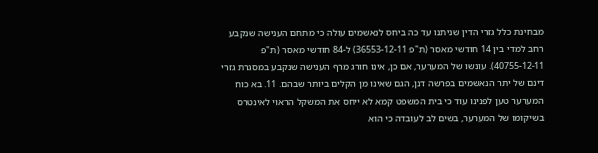מבחינת כלל גזרי הדין שניתנו עד כה ביחס לנאשמים עולה כי מתחם הענישה שנקבע רחב למדי בין 14 חודשי מאסר (ת"פ 36553-12-11) ל-84 חודשי מאסר (ת"פ 40755-12-11). עונשו של המערער, אם כן, אינו חורג מרף הענישה שנקבע במסגרת גזרי דינם של יתר הנאשמים בפרשה דנן, הגם שאינו מן הקלים ביותר שבהם. 11. בא כוח המערער טען לפנינו עוד כי בית המשפט קמא לא ייחס את המשקל הראוי לאינטרס בשיקומו של המערער, בשים לב לעובדה כי הוא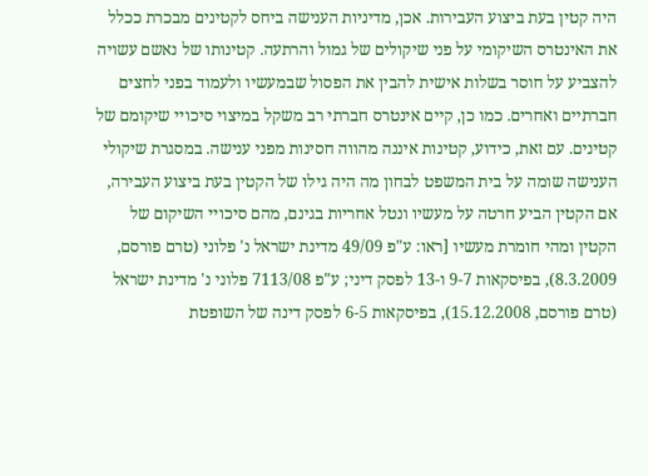היה קטין בעת ביצוע העבירות. אכן, מדיניות הענישה ביחס לקטינים מבכרת ככלל את האינטרס השיקומי על פני שיקולים של גמול והרתעה. קטינותו של נאשם עשויה להצביע על חוסר בשלות אישית להבין את הפסול שבמעשיו ולעמוד בפני לחצים חברתיים ואחרים. כמו כן, קיים אינטרס חברתי רב משקל במיצוי סיכויי שיקומם של קטינים. עם זאת, כידוע, קטינות איננה מהווה חסינות מפני ענישה. במסגרת שיקולי הענישה שומה על בית המשפט לבחון מה היה גילו של הקטין בעת ביצוע העבירה, אם הקטין הביע חרטה על מעשיו ונטל אחריות בגינם, מהם סיכויי השיקום של הקטין ומהי חומרת מעשיו [ראו: ע"פ 49/09 מדינת ישראל נ' פלוני (טרם פורסם, 8.3.2009), בפיסקאות 9-7 ו-13 לפסק דיני; ע"פ 7113/08 פלוני נ' מדינת ישראל (טרם פורסם, 15.12.2008), בפיסקאות 6-5 לפסק דינה של השופטת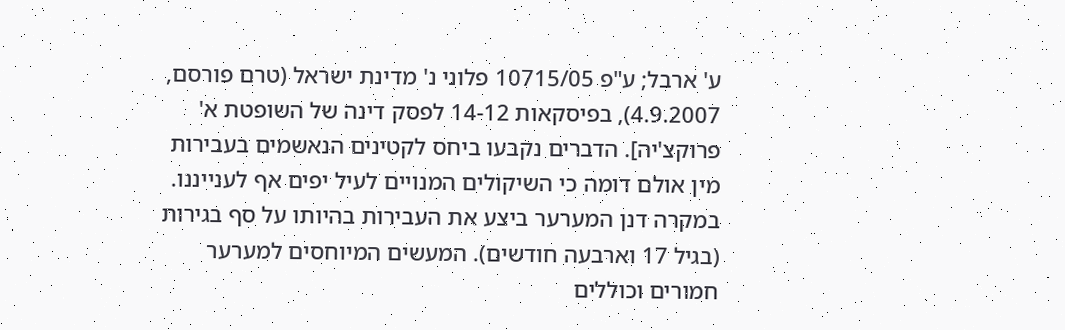ע' ארבל; ע"פ 10715/05 פלוני נ' מדינת ישראל (טרם פורסם, 4.9.2007), בפיסקאות 14-12 לפסק דינה של השופטת א' פרוקצ'יה]. הדברים נקבעו ביחס לקטינים הנאשמים בעבירות מין אולם דומה כי השיקולים המנויים לעיל יפים אף לענייננו. במקרה דנן המערער ביצע את העבירות בהיותו על סף בגירות (בגיל 17 וארבעה חודשים). המעשים המיוחסים למערער חמורים וכוללים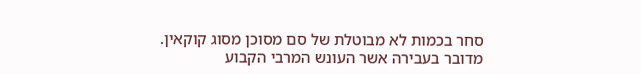סחר בכמות לא מבוטלת של סם מסוכן מסוג קוקאין. מדובר בעבירה אשר העונש המרבי הקבוע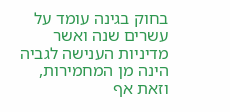בחוק בגינה עומד על עשרים שנה ואשר מדיניות הענישה לגביה הינה מן המחמירות, וזאת אף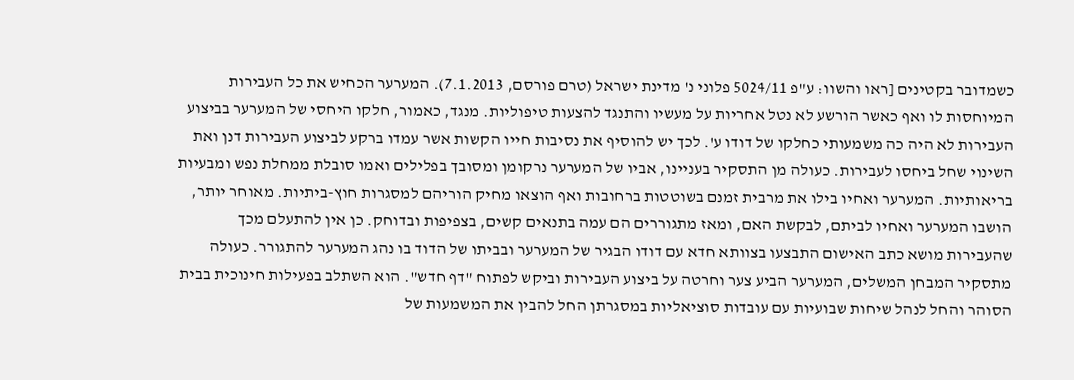כשמדובר בקטינים [ראו והשוו: ע"פ 5024/11 פלוני נ' מדינת ישראל (טרם פורסם, 7.1.2013). המערער הכחיש את כל העבירות המיוחסות לו ואף כאשר הורשע לא נטל אחריות על מעשיו והתנגד להצעות טיפוליות. מנגד, כאמור, חלקו היחסי של המערער בביצוע העבירות לא היה כה משמעותי כחלקו של דודו ע'. לכך יש להוסיף את נסיבות חייו הקשות אשר עמדו ברקע לביצוע העבירות דנן ואת השינוי שחל ביחסו לעבירות. כעולה מן התסקיר בעניינו, אביו של המערער נרקומן ומסובך בפלילים ואמו סובלת ממחלת נפש ומבעיות בריאותיות. המערער ואחיו בילו את מרבית זמנם בשוטטות ברחובות ואף הוצאו מחיק הוריהם למסגרות חוץ-ביתיות. מאוחר יותר, הושבו המערער ואחיו לביתם, לבקשת האם, ומאז מתגוררים הם עמה בתנאים קשים, בצפיפות ובדוחק. כן אין להתעלם מכך שהעבירות מושא כתב האישום התבצעו בצוותא חדא עם דודו הבגיר של המערער ובביתו של הדוד בו נהג המערער להתגורר. כעולה מתסקיר המבחן המשלים, המערער הביע צער וחרטה על ביצוע העבירות וביקש לפתוח "דף חדש". הוא השתלב בפעילות חינוכית בבית הסוהר והחל לנהל שיחות שבועיות עם עובדות סוציאליות במסגרתן החל להבין את המשמעות של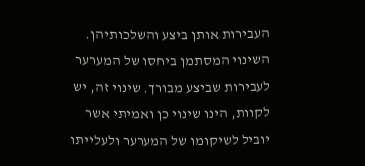העבירות אותן ביצע והשלכותיהן. השינוי המסתמן ביחסו של המערער לעבירות שביצע מבורך. שינוי זה, יש לקוות, הינו שינוי כן ואמיתי אשר יוביל לשיקומו של המערער ולעלייתו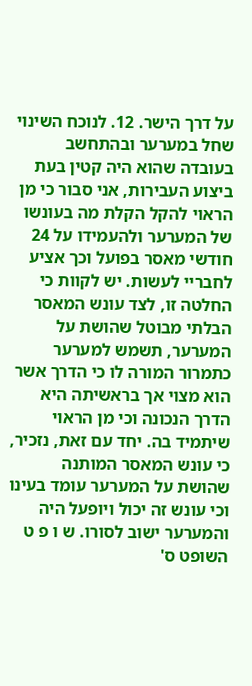על דרך הישר. 12. לנוכח השינוי שחל במערער ובהתחשב בעובדה שהוא היה קטין בעת ביצוע העבירות, אני סבור כי מן הראוי להקל הקלת מה בעונשו של המערער ולהעמידו על 24 חודשי מאסר בפועל וכך אציע לחבריי לעשות. יש לקוות כי החלטה זו, לצד עונש המאסר הבלתי מבוטל שהושת על המערער, תשמש למערער כתמרור המורה לו כי הדרך אשר הוא מצוי אך בראשיתה היא הדרך הנכונה וכי מן הראוי שיתמיד בה. יחד עם זאת, נזכיר, כי עונש המאסר המותנה שהושת על המערער עומד בעינו וכי עונש זה יכול ויופעל היה והמערער ישוב לסורו. ש ו פ ט השופט ס'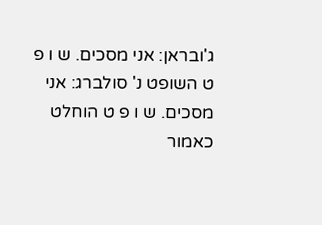ג'ובראן: אני מסכים. ש ו פ ט השופט נ' סולברג: אני מסכים. ש ו פ ט הוחלט כאמור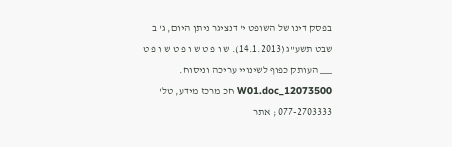בפסק דינו של השופט י' דנציגר ניתן היום, ג' ב שבט תשע"ג (14.1.2013). ש ו פ ט ש ו פ ט ש ו פ ט ___ העותק כפוף לשינויי עריכה וניסוח. 12073500_W01.doc חכ מרכז מידע, טל' 077-2703333 ; אתר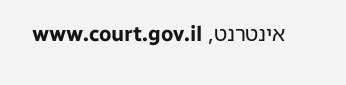אינטרנט, www.court.gov.il